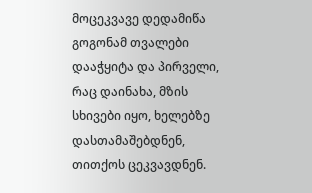მოცეკვავე დედამიწა
გოგონამ თვალები დააჭყიტა და პირველი, რაც დაინახა, მზის სხივები იყო, ხელებზე დასთამაშებდნენ, თითქოს ცეკვავდნენ.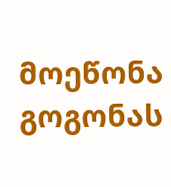მოეწონა გოგონას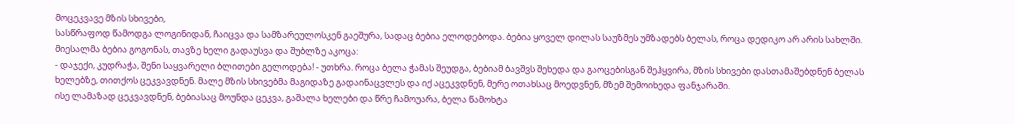მოცეკვავე მზის სხივები,
სასწრაფოდ წამოდგა ლოგინიდან, ჩაიცვა და სამზარეულოსკენ გაეშურა, სადაც ბებია ელოდებოდა. ბებია ყოველ დილას საუზმეს უმზადებს ბელას, როცა დედიკო არ არის სახლში. მიესალმა ბებია გოგონას, თავზე ხელი გადაუსვა და შუბლზე აკოცა:
- დაჯექი, კუდრაჭა, შენი საყვარელი ბლითები გელოდება! - უთხრა. როცა ბელა ჭამას შეუდგა, ბებიამ ბავშვს შეხედა და გაოცებისგან შეჰყვირა, მზის სხივები დასთამაშებდნენ ბელას ხელებზე, თითქოს ცეკვავდნენ. მალე მზის სხივებმა მაგიდაზე გადაინაცვლეს და იქ აცეკვდნენ, მერე ოთახსაც მოედვნენ, მზემ შემოიხედა ფანჯარაში.
ისე ლამაზად ცეკვავდნენ, ბებიასაც მოუნდა ცეკვა, გაშალა ხელები და წრე ჩამოუარა, ბელა წამოხტა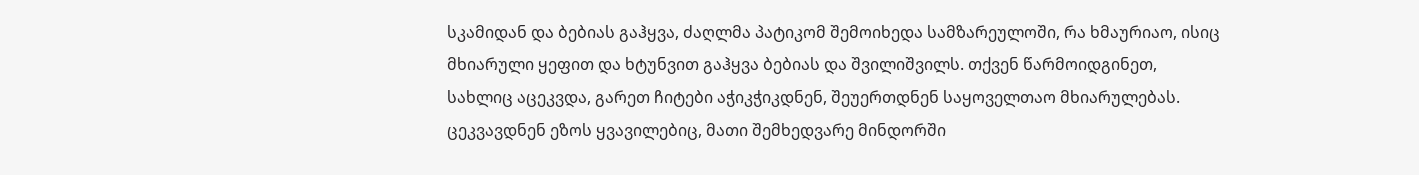სკამიდან და ბებიას გაჰყვა, ძაღლმა პატიკომ შემოიხედა სამზარეულოში, რა ხმაურიაო, ისიც მხიარული ყეფით და ხტუნვით გაჰყვა ბებიას და შვილიშვილს. თქვენ წარმოიდგინეთ, სახლიც აცეკვდა, გარეთ ჩიტები აჭიკჭიკდნენ, შეუერთდნენ საყოველთაო მხიარულებას. ცეკვავდნენ ეზოს ყვავილებიც, მათი შემხედვარე მინდორში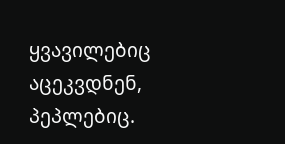ყვავილებიც აცეკვდნენ, პეპლებიც.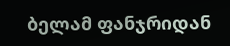ბელამ ფანჯრიდან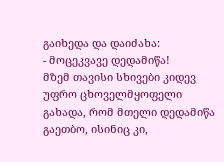გაიხედა და დაიძახა:
- მოცეკვავე დედამიწა!
მზემ თავისი სხივები კიდევ უფრო ცხოველმყოფელი გახადა, რომ მთელი დედამიწა გაეთბო, ისინიც კი,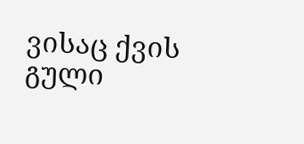ვისაც ქვის გული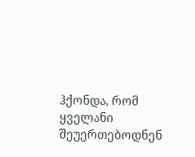ჰქონდა, რომ ყველანი შეუერთებოდნენ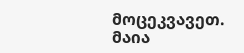მოცეკვავეთ.
მაია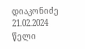დიაკონიძე
21.02.2024 წელი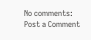No comments:
Post a Comment